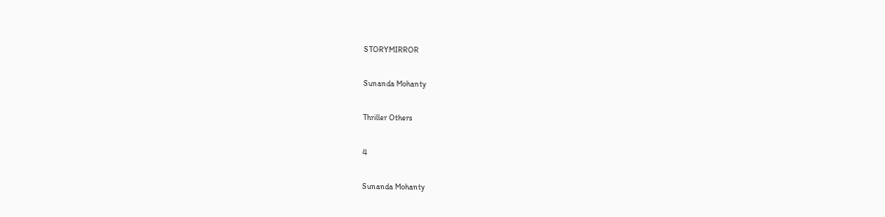STORYMIRROR

Sunanda Mohanty

Thriller Others

4

Sunanda Mohanty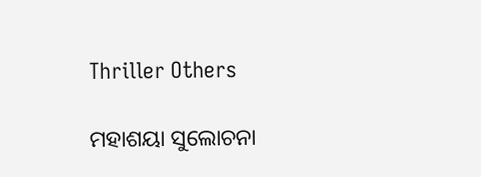Thriller Others

ମହାଶୟା ସୁଲୋଚନା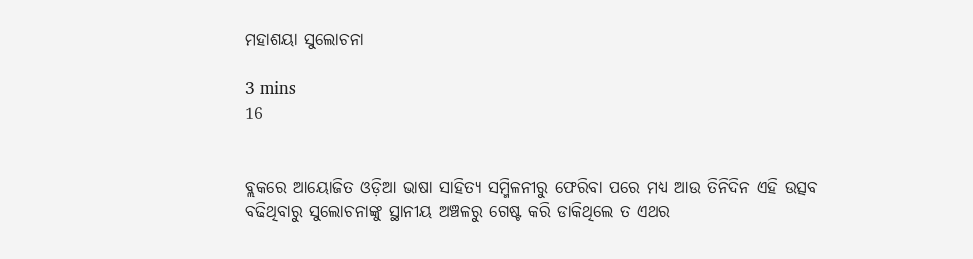ମହାଶୟା ସୁଲୋଚନା

3 mins
16


ବ୍ଲକରେ ଆୟୋଜିତ ଓଡ଼ିଆ ଭାଷା ସାହିତ୍ୟ ସମ୍ମିଳନୀରୁ ଫେରିବା ପରେ ମଧ୍ୟ ଆଉ ତିନିଦିନ ଏହି ଉତ୍ସବ ବଢିଥିବାରୁ ସୁଲୋଚନାଙ୍କୁ ସ୍ଥାନୀୟ ଅଞ୍ଚଳରୁ ଗେଷ୍ଟ କରି ଡାକିଥିଲେ ତ ଏଥର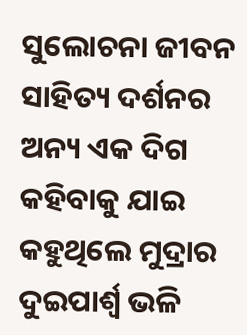ସୁଲୋଚନା ଜୀବନ ସାହିତ୍ୟ ଦର୍ଶନର ଅନ୍ୟ ଏକ ଦିଗ କହିବାକୁ ଯାଇ କହୁଥିଲେ ମୁଦ୍ରାର ଦୁଇପାର୍ଶ୍ୱ ଭଳି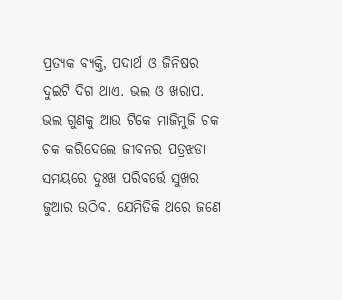ପ୍ରତ୍ୟକ ବ୍ୟକ୍ତି, ପଦାର୍ଥ ଓ ଜିନିଷର ଦୁଇଟି ଦିଗ ଥାଏ. ଭଲ ଓ ଖରାପ. ଭଲ ଗୁଣକୁ ଆଉ ଟିକେ ମାଜିମୁଜି ଚକ ଚକ କରିଦେଲେ ଜୀବନର ପତ୍ରଝଡା ସମୟରେ ଦୁଃଖ ପରିବର୍ତ୍ତେ ସୁଖର ଜୁଆର ଉଠିବ. ଯେମିତିକି ଥରେ ଜଣେ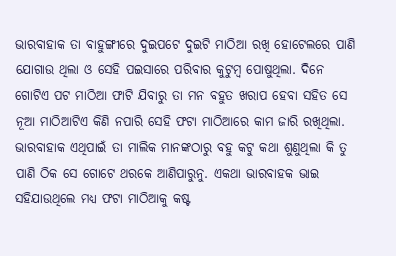ଭାରବାହାକ ତା ବାହୁଙ୍ଗୀରେ ଦୁଇପଟେ ଦୁଇଟି ମାଠିଆ ରଖି ହୋଟେଲରେ ପାଣି ଯୋଗାଉ ଥିଲା ଓ ସେହି ପଇସାରେ ପରିବାର କୁଟୁମ୍ବ ପୋଷୁଥିଲା. ଦିନେ ଗୋଟିଏ ପଟ ମାଠିଆ ଫାଟି ଯିବାରୁ ତା ମନ ବହୁତ ଖରାପ ହେବା ସହିତ ସେ ନୂଆ ମାଠିଆଟିଏ କିଣି ନପାରି ସେହି ଫଟା ମାଠିଆରେ କାମ ଜାରି ରଖିଥିଲା. ଭାରବାହାକ ଏଥିପାଇଁ ତା ମାଲିକ ମାନଙ୍କଠାରୁ ବହୁ କଟୁ କଥା ଶୁଣୁଥିଲା କି ତୁ ପାଣି ଠିକ ସେ ଗୋଟେ ଥରକେ ଆଣିପାରୁନୁ. ଏକଥା ଭାରବାହକ ଭାଇ ସହିଯାଉଥିଲେ ମଧ୍ୟ ଫଟା ମାଠିଆକୁ କଷ୍ଟ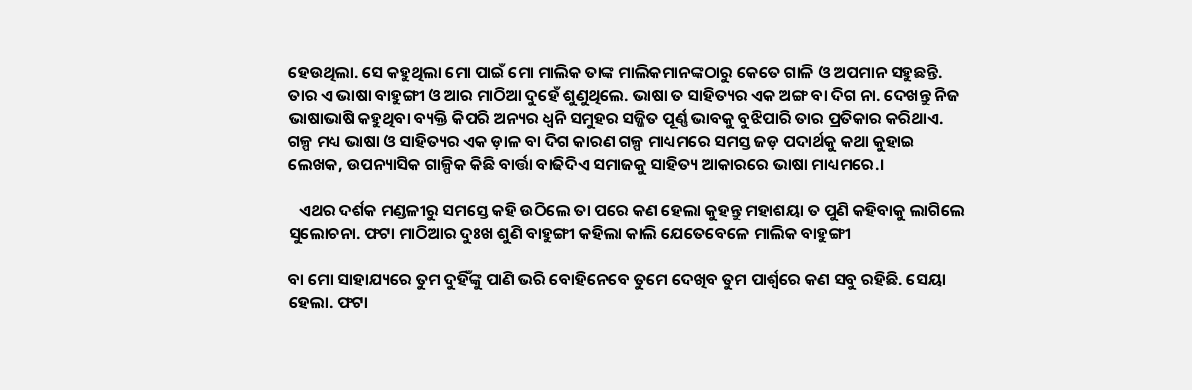ହେଉଥିଲା. ସେ କହୁଥିଲା ମୋ ପାଇଁ ମୋ ମାଲିକ ତାଙ୍କ ମାଲିକମାନଙ୍କଠାରୁ କେତେ ଗାଳି ଓ ଅପମାନ ସହୁଛନ୍ତି. ତାର ଏ ଭାଷା ବାହୁଙ୍ଗୀ ଓ ଆର ମାଠିଆ ଦୁହେଁ ଶୁଣୁଥିଲେ. ଭାଷା ତ ସାହିତ୍ୟର ଏକ ଅଙ୍ଗ ବା ଦିଗ ନା. ଦେଖନ୍ତୁ ନିଜ ଭାଷାଭାଷି କହୁଥିବା ବ୍ୟକ୍ତି କିପରି ଅନ୍ୟର ଧ୍ୱନି ସମୁହର ସଜ୍ଜିତ ପୂର୍ଣ୍ଣ ଭାବକୁ ବୁଝିପାରି ତାର ପ୍ରତିକାର କରିଥାଏ. ଗଳ୍ପ ମଧ୍ୟ ଭାଷା ଓ ସାହିତ୍ୟର ଏକ ଡ଼ାଳ ବା ଦିଗ କାରଣ ଗଳ୍ପ ମାଧ୍ୟମରେ ସମସ୍ତ ଜଡ଼ ପଦାର୍ଥକୁ କଥା କୁହାଇ ଲେଖକ, ଉପନ୍ୟାସିକ ଗାଳ୍ପିକ କିଛି ବାର୍ତ୍ତା ବାଢିଦିଏ ସମାଜକୁ ସାହିତ୍ୟ ଆକାରରେ ଭାଷା ମାଧ୍ୟମରେ.।

   ଏଥର ଦର୍ଶକ ମଣ୍ଡଳୀରୁ ସମସ୍ତେ କହି ଉଠିଲେ ତା ପରେ କଣ ହେଲା କୁହନ୍ତୁ ମହାଶୟା ତ ପୁଣି କହିବାକୁ ଲାଗିଲେ ସୁଲୋଚନା. ଫଟା ମାଠିଆର ଦୁଃଖ ଶୁଣି ବାହୁଙ୍ଗୀ କହିଲା କାଲି ଯେତେବେଳେ ମାଲିକ ବାହୁଙ୍ଗୀ

ବା ମୋ ସାହାଯ୍ୟରେ ତୁମ ଦୁହିଁଙ୍କୁ ପାଣି ଭରି ବୋହିନେବେ ତୁମେ ଦେଖିବ ତୁମ ପାର୍ଶ୍ୱରେ କଣ ସବୁ ରହିଛି. ସେୟା ହେଲା. ଫଟା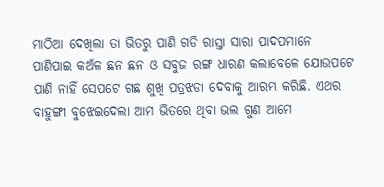ମାଠିଆ ଦେଖିଲା ତା ଭିତରୁ ପାଣି ଗଡି ରାସ୍ତା ସାରା ପାଦପମାନେ ପାଣିପାଇ କଅଁଳ ଛନ ଛନ ଓ ସବୁଜ ରଙ୍ଗ ଧାରଣ କଲାବେଳେ ଯୋଉପଟେ ପାଣି ନାହିଁ ସେପଟେ ଗଛ ଶୁଖି ପତ୍ରଝଡା ଦେବାକୁ ଆରମ୍ଭ କରିଛି. ଏଥର ବାହୁଙ୍ଗୀ ବୁଝେଇଦେଲା ଆମ ଭିତରେ ଥିବା ଭଲ ଗୁଣ ଆମେ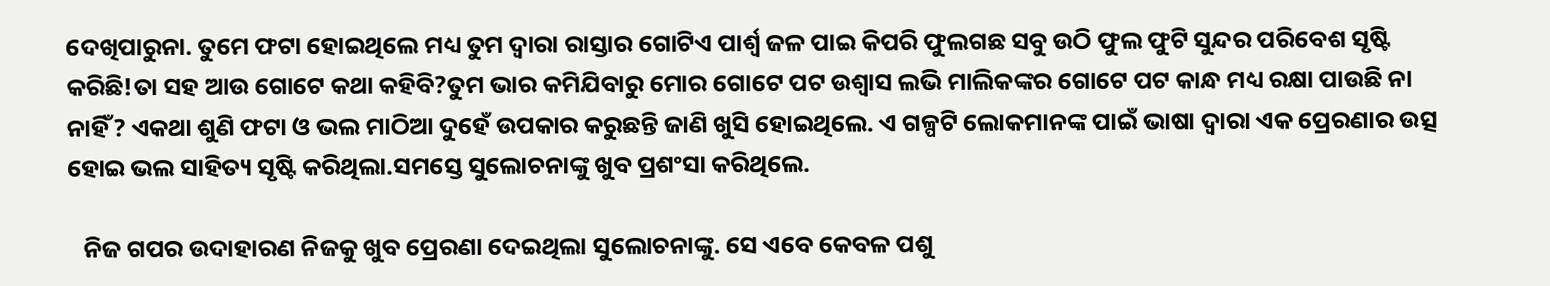ଦେଖିପାରୁନା. ତୁମେ ଫଟା ହୋଇଥିଲେ ମଧ୍ୟ ତୁମ ଦ୍ୱାରା ରାସ୍ତାର ଗୋଟିଏ ପାର୍ଶ୍ୱ ଜଳ ପାଇ କିପରି ଫୁଲଗଛ ସବୁ ଉଠି ଫୁଲ ଫୁଟି ସୁନ୍ଦର ପରିବେଶ ସୃଷ୍ଟି କରିଛି!ତା ସହ ଆଉ ଗୋଟେ କଥା କହିବି?ତୁମ ଭାର କମିଯିବାରୁ ମୋର ଗୋଟେ ପଟ ଉଶ୍ୱାସ ଲଭି ମାଲିକଙ୍କର ଗୋଟେ ପଟ କାନ୍ଧ ମଧ୍ୟ ରକ୍ଷା ପାଉଛି ନା ନାହିଁ? ଏକଥା ଶୁଣି ଫଟା ଓ ଭଲ ମାଠିଆ ଦୁହେଁ ଉପକାର କରୁଛନ୍ତି ଜାଣି ଖୁସି ହୋଇଥିଲେ. ଏ ଗଳ୍ପଟି ଲୋକମାନଙ୍କ ପାଇଁ ଭାଷା ଦ୍ୱାରା ଏକ ପ୍ରେରଣାର ଉତ୍ସ ହୋଇ ଭଲ ସାହିତ୍ୟ ସୃଷ୍ଟି କରିଥିଲା.ସମସ୍ତେ ସୁଲୋଚନାଙ୍କୁ ଖୁବ ପ୍ରଶଂସା କରିଥିଲେ.

   ନିଜ ଗପର ଉଦାହାରଣ ନିଜକୁ ଖୁବ ପ୍ରେରଣା ଦେଇଥିଲା ସୁଲୋଚନାଙ୍କୁ. ସେ ଏବେ କେବଳ ପଶୁ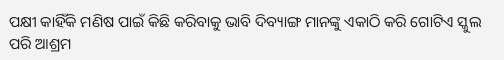ପକ୍ଷୀ କାହିଁକି ମଣିଷ ପାଇଁ କିଛି କରିବାକୁ ଭାବି ଦିବ୍ୟାଙ୍ଗ ମାନଙ୍କୁ ଏକାଠି କରି ଗୋଟିଏ ସ୍କୁଲ ପରି ଆଶ୍ରମ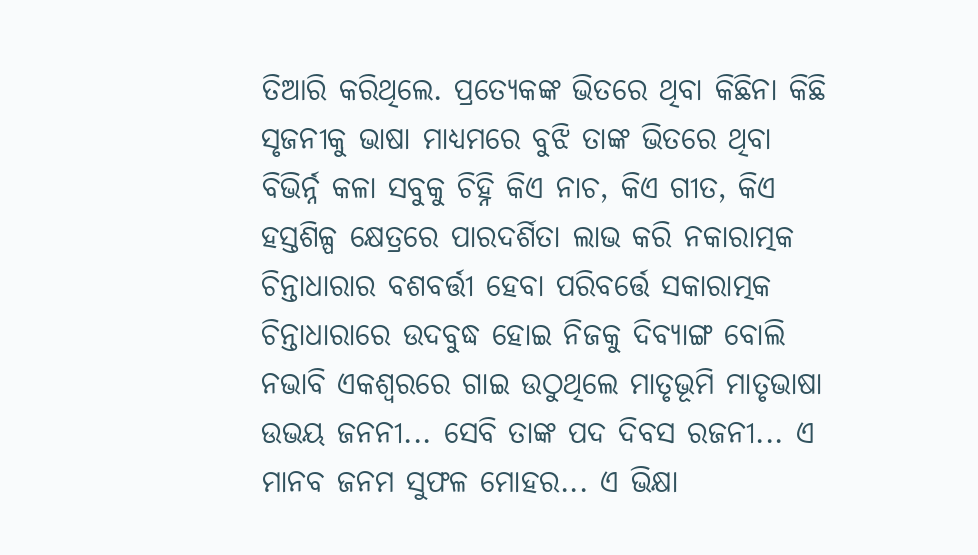ତିଆରି କରିଥିଲେ. ପ୍ରତ୍ୟେକଙ୍କ ଭିତରେ ଥିବା କିଛିନା କିଛି ସୃଜନୀକୁ ଭାଷା ମାଧ୍ୟମରେ ବୁଝି ତାଙ୍କ ଭିତରେ ଥିବା ବିଭିର୍ନ୍ନ କଳା ସବୁକୁ ଚିହ୍ନି କିଏ ନାଚ, କିଏ ଗୀତ, କିଏ ହସ୍ତଶିଳ୍ପ କ୍ଷେତ୍ରରେ ପାରଦର୍ଶିତା ଲାଭ କରି ନକାରାତ୍ମକ ଚିନ୍ତାଧାରାର ବଶବର୍ତ୍ତୀ ହେବା ପରିବର୍ତ୍ତେ ସକାରାତ୍ମକ ଚିନ୍ତାଧାରାରେ ଉଦବୁଦ୍ଧ ହୋଇ ନିଜକୁ ଦିବ୍ୟାଙ୍ଗ ବୋଲି ନଭାବି ଏକଶ୍ଵରରେ ଗାଇ ଉଠୁଥିଲେ ମାତୃଭୂମି ମାତୃଭାଷା ଉଭୟ ଜନନୀ... ସେବି ତାଙ୍କ ପଦ ଦିବସ ରଜନୀ... ଏ ମାନବ ଜନମ ସୁଫଳ ମୋହର... ଏ ଭିକ୍ଷା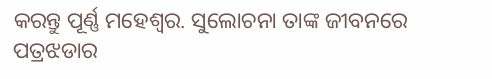କରନ୍ତୁ ପୂର୍ଣ୍ଣ ମହେଶ୍ୱର. ସୁଲୋଚନା ତାଙ୍କ ଜୀବନରେ ପତ୍ରଝଡାର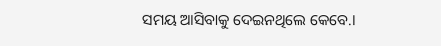ସମୟ ଆସିବାକୁ ଦେଇନଥିଲେ କେବେ.।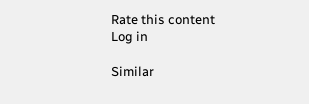Rate this content
Log in

Similar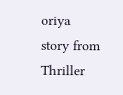oriya story from Thriller